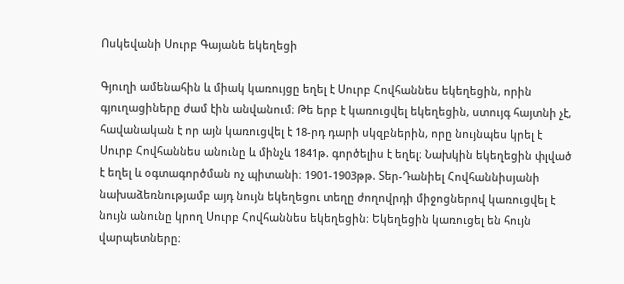Ոսկեվանի Սուրբ Գայանե եկեղեցի

Գյուղի ամենահին և միակ կառույցը եղել է Սուրբ Հովհաննես եկեղեցին, որին գյուղացիները ժամ էին անվանում։ Թե երբ է կառուցվել եկեղեցին, ստույգ հայտնի չէ, հավանական է որ այն կառուցվել է 18-րդ դարի սկզբներին, որը նույնպես կրել է Սուրբ Հովհաննես անունը և մինչև 1841թ. գործելիս է եղել։ Նախկին եկեղեցին փլված է եղել և օգտագործման ոչ պիտանի։ 1901-1903թթ. Տեր-Դանիել Հովհաննիսյանի նախաձեռնությամբ այդ նույն եկեղեցու տեղը ժողովրդի միջոցներով կառուցվել է նույն անունը կրող Սուրբ Հովհաննես եկեղեցին։ Եկեղեցին կառուցել են հույն վարպետները։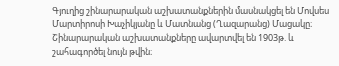Գյուղից շինարարական աշխատանքներին մասնակցել են Մովսես Մարտիրոսի Խաչիկյանը և Մատնանց (Ղազարանց) Մացակը։ Շինարարական աշխատանքները ավարտվել են 1903թ. և շահագործել նույն թվին։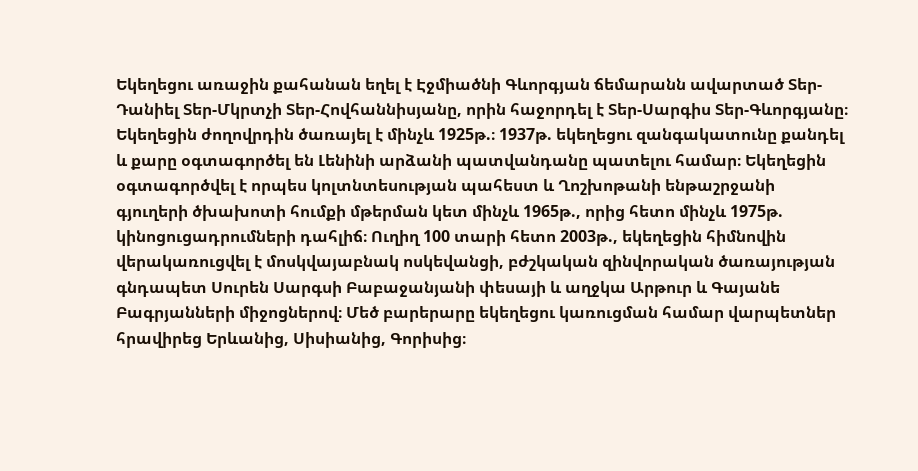Եկեղեցու առաջին քահանան եղել է Էջմիածնի Գևորգյան ճեմարանն ավարտած Տեր-Դանիել Տեր-Մկրտչի Տեր-Հովհաննիսյանը, որին հաջորդել է Տեր-Սարգիս Տեր-Գևորգյանը։ Եկեղեցին ժողովրդին ծառայել է մինչև 1925թ.։ 1937թ. եկեղեցու զանգակատունը քանդել և քարը օգտագործել են Լենինի արձանի պատվանդանը պատելու համար։ Եկեղեցին օգտագործվել է որպես կոլտնտեսության պահեստ և Ղոշխոթանի ենթաշրջանի գյուղերի ծխախոտի հումքի մթերման կետ մինչև 1965թ., որից հետո մինչև 1975թ. կինոցուցադրումների դահլիճ։ Ուղիղ 100 տարի հետո 2003թ., եկեղեցին հիմնովին վերակառուցվել է մոսկվայաբնակ ոսկեվանցի, բժշկական զինվորական ծառայության գնդապետ Սուրեն Սարգսի Բաբաջանյանի փեսայի և աղջկա Արթուր և Գայանե Բագրյանների միջոցներով։ Մեծ բարերարը եկեղեցու կառուցման համար վարպետներ հրավիրեց Երևանից, Սիսիանից, Գորիսից։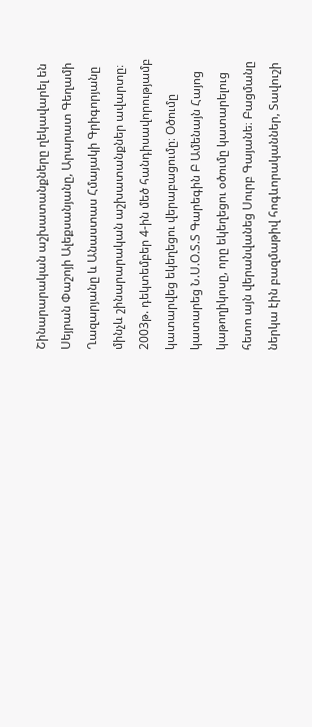Շինարարական աշխատանքները ղեկավարել են Սեյրան Փաշոյի Ալեքսանյանը, Արարատ Գեղամի Ղազարյանը և Անաստաս Հմայակի Գրիգորյանը մինչև շինարարական աշխատանքներ ավարտը։ 2003թ. դեկտեմբեր 4-ին մեծ հանդիսավորությամբ կատարվեց եկեղեցու վերաբացումը։ Օծումը կատարեց Ն.Ս.Օ.Տ.Տ Գարեգին Բ Ամենայն Հայոց կաթողիկոսը, որը եկեղեցու օծումը կատարելուց հետո այն վերանվանեց Սուրբ Գայանե։ Բացմանը ներկա էին բազմաթիվ հոգևորականներ, Տավուշի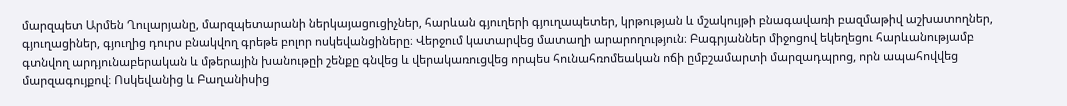մարզպետ Արմեն Ղուլարյանը, մարզպետարանի ներկայացուցիչներ, հարևան գյուղերի գյուղապետեր, կրթության և մշակույթի բնագավառի բազմաթիվ աշխատողներ, գյուղացիներ, գյուղից դուրս բնակվող գրեթե բոլոր ոսկեվանցիները։ Վերջում կատարվեց մատաղի արարողություն։ Բագրյաններ միջոցով եկեղեցու հարևանությամբ գտնվող արդյունաբերական և մթերային խանութըի շենքը գնվեց և վերակառուցվեց որպես հունահռոմեական ոճի ըմբշամարտի մարզադպրոց, որն ապահովվեց մարզագույքով։ Ոսկեվանից և Բաղանիսից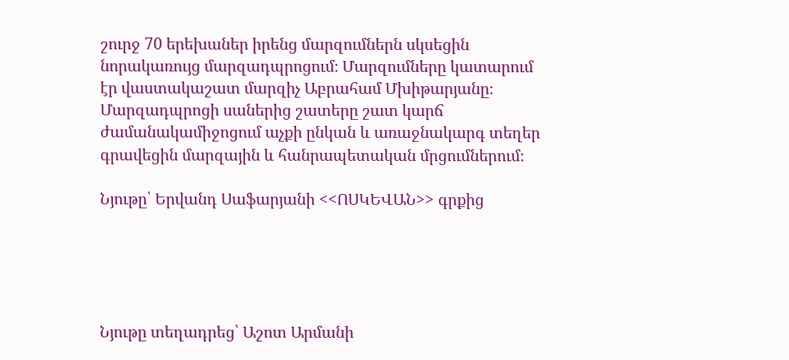շուրջ 70 երեխաներ իրենց մարզումներն սկսեցին նորակառույց մարզադպրոցում։ Մարզումները կատարում էր վաստակաշատ մարզիչ Աբրահամ Մխիթարյանը։ Մարզադպրոցի սաներից շատերը շատ կարճ ժամանակամիջոցում աչքի ընկան և առաջնակարգ տեղեր գրավեցին մարզային և հանրապետական մրցումներում։

Նյութը՝ Երվանդ Սաֆարյանի <<ՈՍԿԵՎԱՆ>> գրքից





Նյութը տեղադրեց՝ Աշոտ Արմանի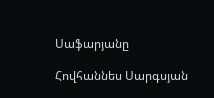Սաֆարյանը

Հովհաննես Սարգսյան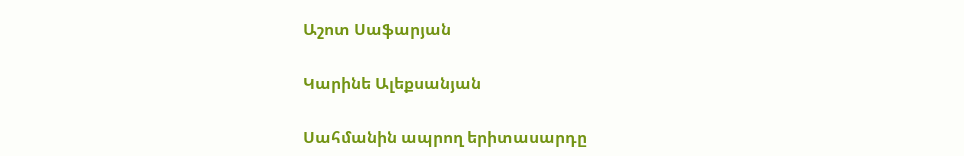Աշոտ Սաֆարյան

Կարինե Ալեքսանյան

Սահմանին ապրող երիտասարդը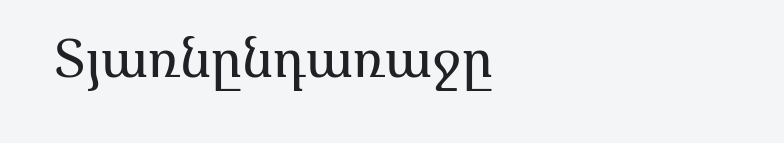Տյառնընդառաջը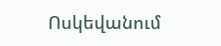Ոսկեվանում